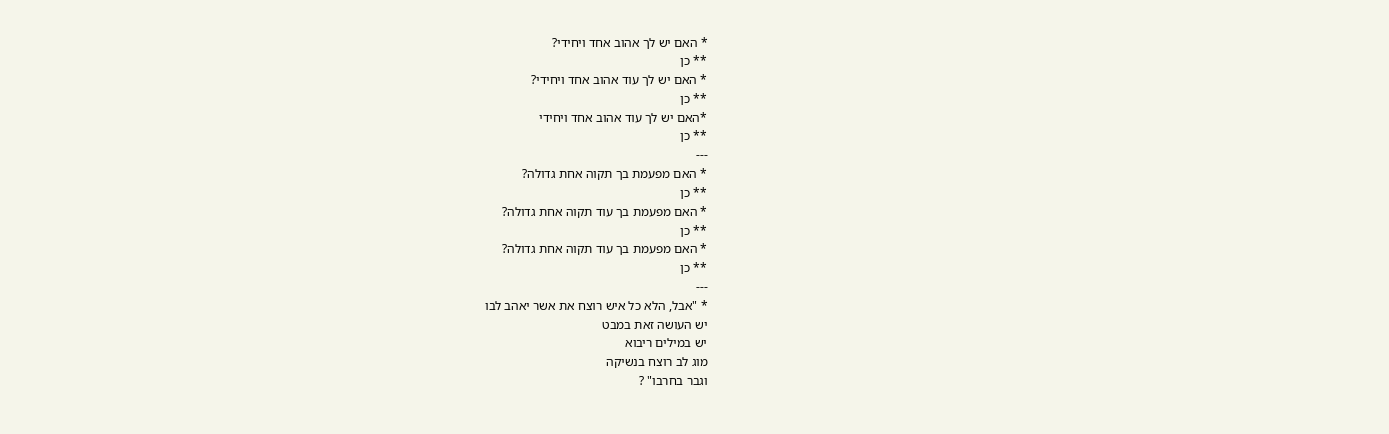* האם יש לך אהוב אחד ויחידי?
** כן
* האם יש לך עוד אהוב אחד ויחידי?
** כן
*האם יש לך עוד אהוב אחד ויחידי
** כן
---
* האם מפעמת בך תקוה אחת גדולה?
** כן
* האם מפעמת בך עוד תקוה אחת גדולה?
** כן
* האם מפעמת בך עוד תקוה אחת גדולה?
** כן
---
* "אבל, הלא כל איש רוצח את אשר יאהב לבו
יש העושה זאת במבט
יש במילים ריבוא
מוג לב רוצח בנשיקה
וגבר בחרבו" ?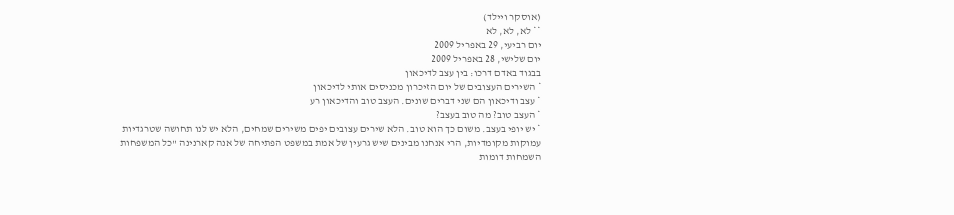(אוסקר ויילד)
** לא, לא, לא
יום רביעי, 29 באפריל 2009
יום שלישי, 28 באפריל 2009
בבגוד באדם דרכו: בין עצב לדיכאון
* השירים העצובים של יום הזיכרון מכניסים אותי לדיכאון
* עצב ודיכאון הם שני דברים שונים. העצב טוב והדיכאון רע
* העצב טוב? מה טוב בעצב?
* יש יופי בעצב. משום כך הוא טוב. הלא שירים עצובים יפים משירים שמחים, הלא יש לנו תחושה שטרגדיות עמוקות מקומדיות, הרי אנחנו מבינים שיש גרעין של אמת במשפט הפתיחה של אנה קארנינה "כל המשפחות השמחות דומות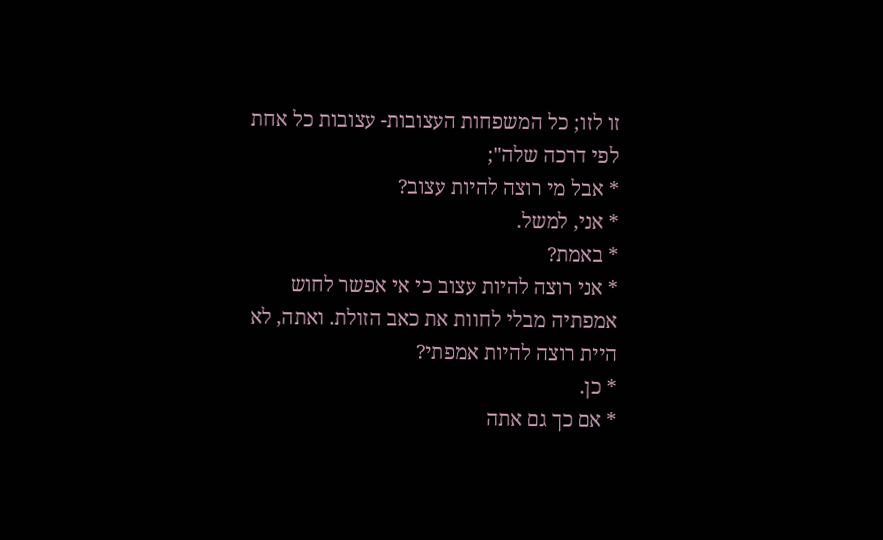זו לזו; כל המשפחות העצובות- עצובות כל אחת לפי דרכה שלה";
* אבל מי רוצה להיות עצוב?
* אני, למשל.
* באמת?
* אני רוצה להיות עצוב כי אי אפשר לחוש אמפתיה מבלי לחוות את כאב הזולת. ואתה, לא היית רוצה להיות אמפתי?
* כן.
* אם כך גם אתה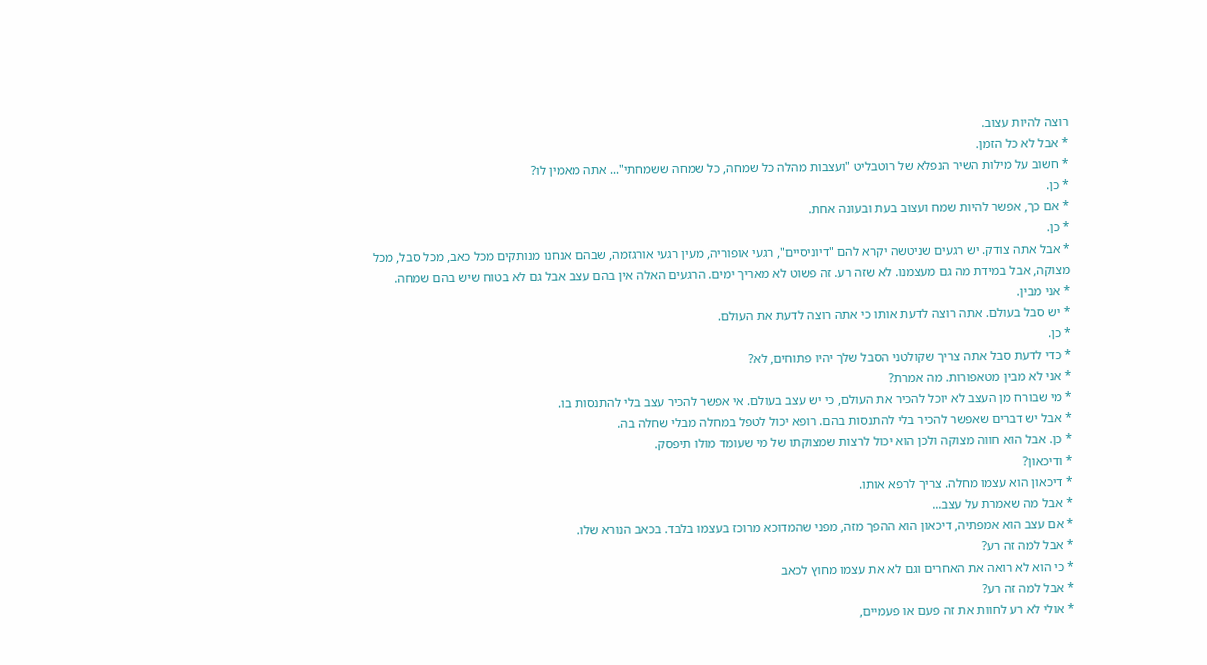רוצה להיות עצוב.
* אבל לא כל הזמן.
* חשוב על מילות השיר הנפלא של רוטבליט "ועצבות מהלה כל שמחה, כל שמחה ששמחתי"... אתה מאמין לו?
* כן.
* אם כך, אפשר להיות שמח ועצוב בעת ובעונה אחת.
* כן.
* אבל אתה צודק. יש רגעים שניטשה יקרא להם "דיוניסיים", רגעי אופוריה, מעין רגעי אורגזמה, שבהם אנחנו מנותקים מכל כאב, מכל סבל, מכל מצוקה, אבל במידת מה גם מעצמנו. לא שזה רע. זה פשוט לא מאריך ימים. הרגעים האלה אין בהם עצב אבל גם לא בטוח שיש בהם שמחה.
* אני מבין.
* יש סבל בעולם. אתה רוצה לדעת אותו כי אתה רוצה לדעת את העולם.
* כן.
* כדי לדעת סבל אתה צריך שקולטני הסבל שלך יהיו פתוחים, לא?
* אני לא מבין מטאפורות. מה אמרת?
* מי שבורח מן העצב לא יוכל להכיר את העולם, כי יש עצב בעולם. אי אפשר להכיר עצב בלי להתנסות בו.
* אבל יש דברים שאפשר להכיר בלי להתנסות בהם. רופא יכול לטפל במחלה מבלי שחלה בה.
* כן. אבל הוא חווה מצוקה ולכן הוא יכול לרצות שמצוקתו של מי שעומד מולו תיפסק.
* ודיכאון?
* דיכאון הוא עצמו מחלה. צריך לרפא אותו.
* אבל מה שאמרת על עצב...
* אם עצב הוא אמפתיה, דיכאון הוא ההפך מזה, מפני שהמדוכא מרוכז בעצמו בלבד. בכאב הנורא שלו.
* אבל למה זה רע?
* כי הוא לא רואה את האחרים וגם לא את עצמו מחוץ לכאב
* אבל למה זה רע?
* אולי לא רע לחוות את זה פעם או פעמיים,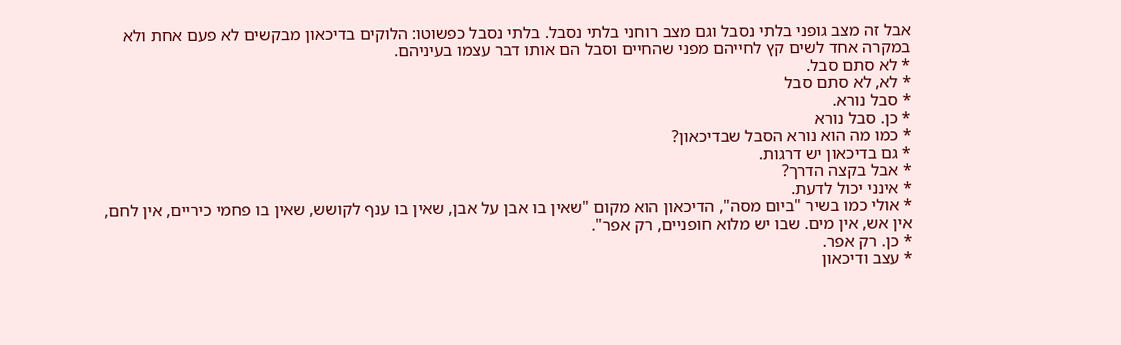אבל זה מצב גופני בלתי נסבל וגם מצב רוחני בלתי נסבל. בלתי נסבל כפשוטו: הלוקים בדיכאון מבקשים לא פעם אחת ולא במקרה אחד לשים קץ לחייהם מפני שהחיים וסבל הם אותו דבר עצמו בעיניהם.
* לא סתם סבל.
* לא, לא סתם סבל
* סבל נורא.
* כן. סבל נורא
* כמו מה הוא נורא הסבל שבדיכאון?
* גם בדיכאון יש דרגות.
* אבל בקצה הדרך?
* אינני יכול לדעת.
* אולי כמו בשיר "ביום מסה", הדיכאון הוא מקום "שאין בו אבן על אבן, שאין בו ענף לקושש, שאין בו פחמי כיריים, אין לחם, אין אש, אין מים. שבו יש מלוא חופניים, רק אפר".
* כן. רק אפר.
* עצב ודיכאון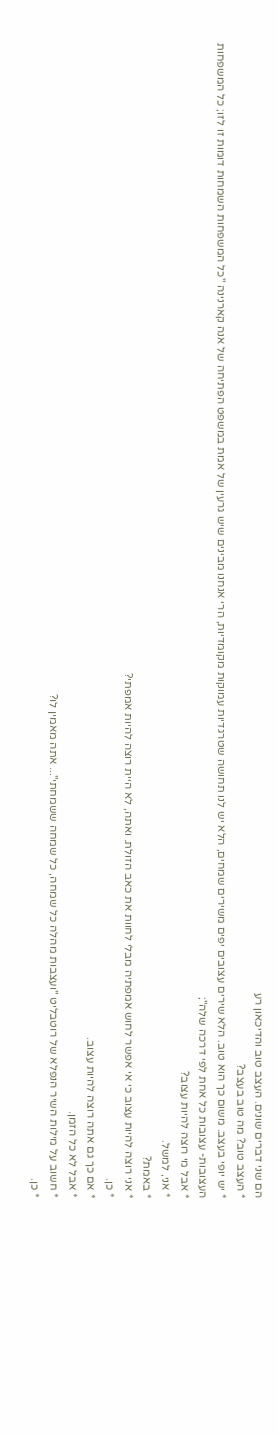הם שני דברים שונים. העצב טוב והדיכאון רע
* העצב טוב? מה טוב בעצב?
* יש יופי בעצב. משום כך הוא טוב. הלא שירים עצובים יפים משירים שמחים, הלא יש לנו תחושה שטרגדיות עמוקות מקומדיות, הרי אנחנו מבינים שיש גרעין של אמת במשפט הפתיחה של אנה קארנינה "כל המשפחות השמחות דומות זו לזו; כל המשפחות העצובות- עצובות כל אחת לפי דרכה שלה";
* אבל מי רוצה להיות עצוב?
* אני, למשל.
* באמת?
* אני רוצה להיות עצוב כי אי אפשר לחוש אמפתיה מבלי לחוות את כאב הזולת. ואתה, לא היית רוצה להיות אמפתי?
* כן.
* אם כך גם אתה רוצה להיות עצוב.
* אבל לא כל הזמן.
* חשוב על מילות השיר הנפלא של רוטבליט "ועצבות מהלה כל שמחה, כל שמחה ששמחתי"... אתה מאמין לו?
* כן.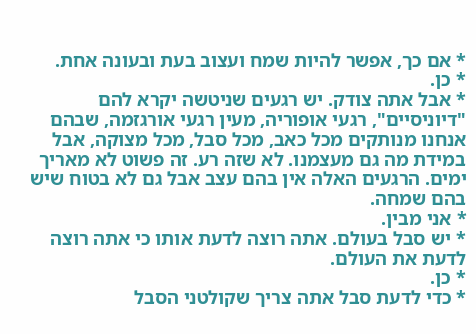* אם כך, אפשר להיות שמח ועצוב בעת ובעונה אחת.
* כן.
* אבל אתה צודק. יש רגעים שניטשה יקרא להם "דיוניסיים", רגעי אופוריה, מעין רגעי אורגזמה, שבהם אנחנו מנותקים מכל כאב, מכל סבל, מכל מצוקה, אבל במידת מה גם מעצמנו. לא שזה רע. זה פשוט לא מאריך ימים. הרגעים האלה אין בהם עצב אבל גם לא בטוח שיש בהם שמחה.
* אני מבין.
* יש סבל בעולם. אתה רוצה לדעת אותו כי אתה רוצה לדעת את העולם.
* כן.
* כדי לדעת סבל אתה צריך שקולטני הסבל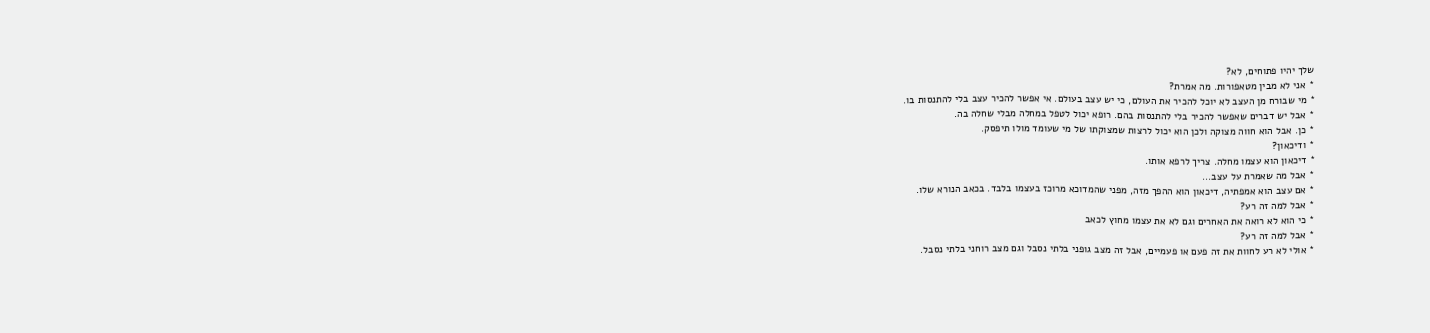שלך יהיו פתוחים, לא?
* אני לא מבין מטאפורות. מה אמרת?
* מי שבורח מן העצב לא יוכל להכיר את העולם, כי יש עצב בעולם. אי אפשר להכיר עצב בלי להתנסות בו.
* אבל יש דברים שאפשר להכיר בלי להתנסות בהם. רופא יכול לטפל במחלה מבלי שחלה בה.
* כן. אבל הוא חווה מצוקה ולכן הוא יכול לרצות שמצוקתו של מי שעומד מולו תיפסק.
* ודיכאון?
* דיכאון הוא עצמו מחלה. צריך לרפא אותו.
* אבל מה שאמרת על עצב...
* אם עצב הוא אמפתיה, דיכאון הוא ההפך מזה, מפני שהמדוכא מרוכז בעצמו בלבד. בכאב הנורא שלו.
* אבל למה זה רע?
* כי הוא לא רואה את האחרים וגם לא את עצמו מחוץ לכאב
* אבל למה זה רע?
* אולי לא רע לחוות את זה פעם או פעמיים, אבל זה מצב גופני בלתי נסבל וגם מצב רוחני בלתי נסבל.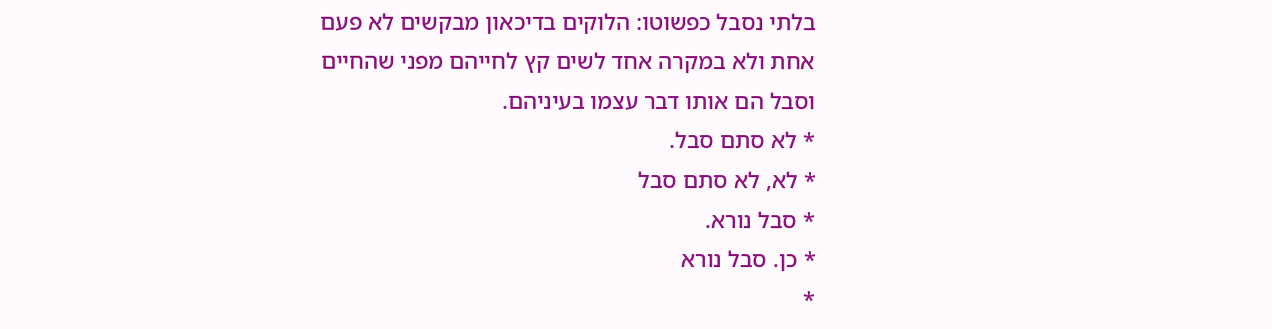בלתי נסבל כפשוטו: הלוקים בדיכאון מבקשים לא פעם אחת ולא במקרה אחד לשים קץ לחייהם מפני שהחיים וסבל הם אותו דבר עצמו בעיניהם.
* לא סתם סבל.
* לא, לא סתם סבל
* סבל נורא.
* כן. סבל נורא
*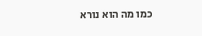כמו מה הוא נורא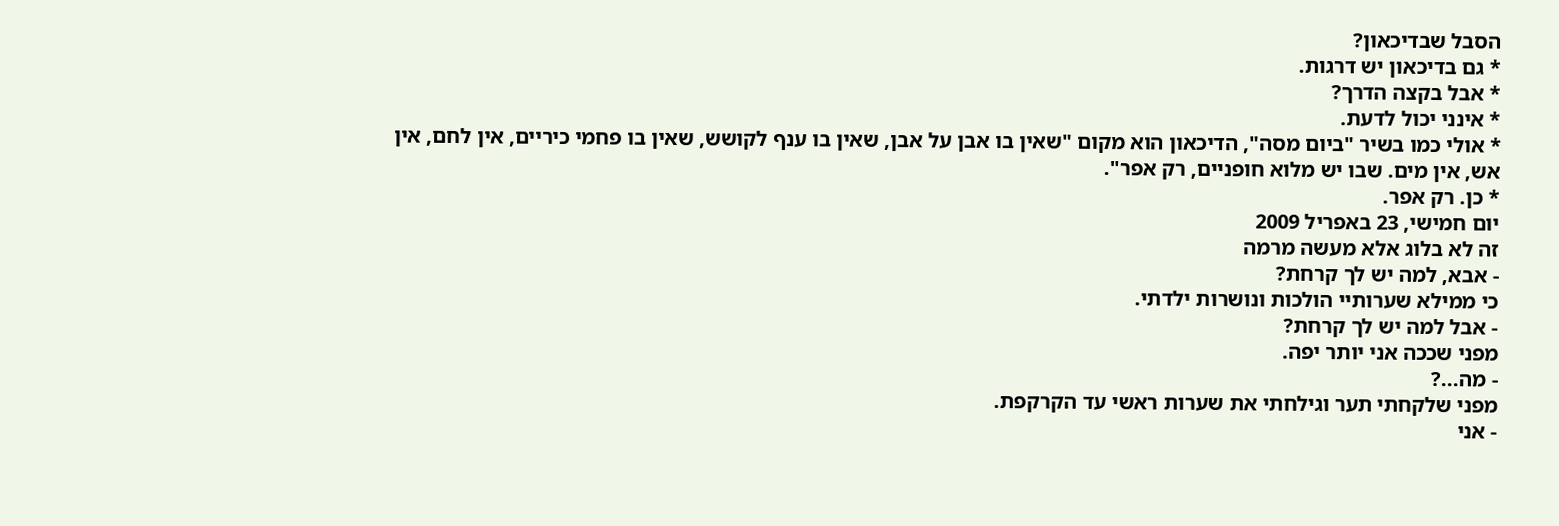הסבל שבדיכאון?
* גם בדיכאון יש דרגות.
* אבל בקצה הדרך?
* אינני יכול לדעת.
* אולי כמו בשיר "ביום מסה", הדיכאון הוא מקום "שאין בו אבן על אבן, שאין בו ענף לקושש, שאין בו פחמי כיריים, אין לחם, אין אש, אין מים. שבו יש מלוא חופניים, רק אפר".
* כן. רק אפר.
יום חמישי, 23 באפריל 2009
זה לא בלוג אלא מעשה מרמה
- אבא, למה יש לך קרחת?
כי ממילא שערותיי הולכות ונושרות ילדתי.
- אבל למה יש לך קרחת?
מפני שככה אני יותר יפה.
- מה...?
מפני שלקחתי תער וגילחתי את שערות ראשי עד הקרקפת.
- אני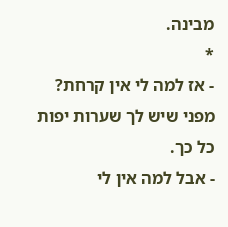מבינה.
*
- אז למה לי אין קרחת?
מפני שיש לך שערות יפות כל כך.
- אבל למה אין לי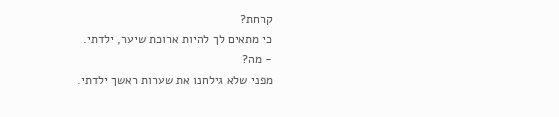קרחת?
כי מתאים לך להיות ארוכת שיער, ילדתי.
- מה?
מפני שלא גילחנו את שערות ראשך ילדתי.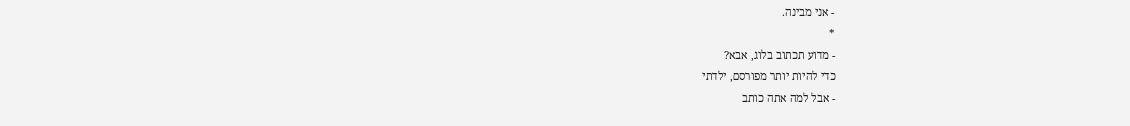- אני מבינה.
*
- מדוע תכתוב בלוג, אבא?
כדי להיות יותר מפורסם, ילדתי
- אבל למה אתה כותב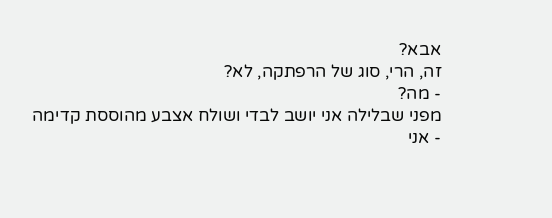אבא?
זה, הרי, סוג של הרפתקה, לא?
- מה?
מפני שבלילה אני יושב לבדי ושולח אצבע מהוססת קדימה
- אני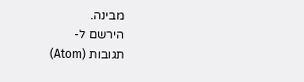מבינה.
הירשם ל-
תגובות (Atom)